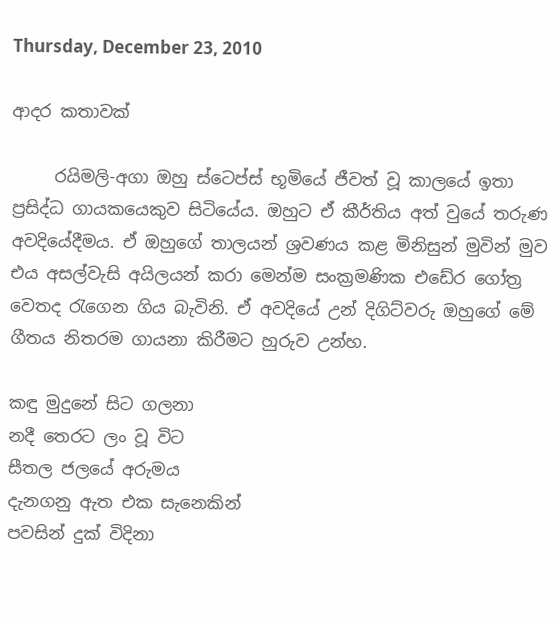Thursday, December 23, 2010

ආදර කතාවක්

     රයිමලි-අගා ඔහු ස්ටෙප්ස් භූමියේ ජීවත් වූ කාලයේ ඉතා ප්‍රසිද්ධ ගායකයෙකුව සිටියේය. ඔහුට ඒ කීර්තිය අත් වුයේ තරුණ අවදියේදීමය. ඒ ඔහුගේ තාලයන් ශ්‍රවණය කළ මිනිසුන් මුවින් මුව එය අසල්වැසි අයිලයන් කරා මෙන්ම සංක්‍රමණික එඩේර ගෝත්‍ර වෙතද රැගෙන ගිය බැවිනි. ඒ අවදියේ උන් දිගිට්වරු ඔහුගේ මේ ගීතය නිතරම ගායනා කිරීමට හුරුව උන්හ.

කඳු මුදුනේ සිට ගලනා
නදී තෙරට ලං වූ විට
සීතල ජලයේ අරුමය
දැනගනු ඇත එක සැනෙකින්
පවසින් දුක් විදිනා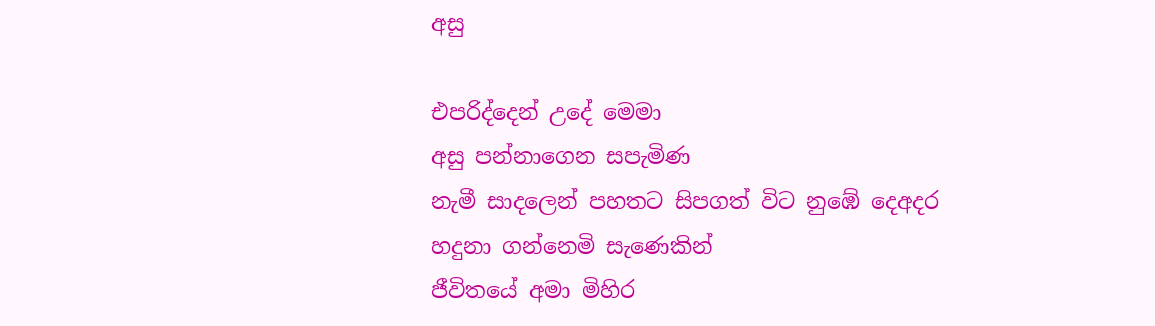අසු

එපරිද්දෙන් උදේ මෙමා
අසු පන්නාගෙන සපැමිණ
නැමී සාදලෙන් පහතට සිපගත් විට නුඹේ දෙඅදර
හදුනා ගන්නෙමි සැණෙකින්
ජීවිතයේ අමා මිහිර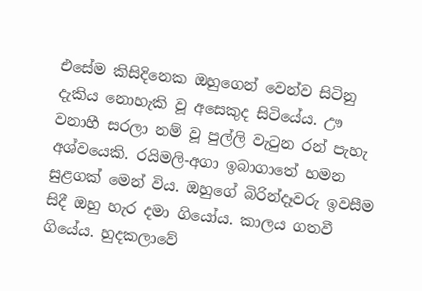එසේම කිසිදිනෙක ඔහුගෙන් වෙන්ව සිටිනු දැකිය නොහැකි වූ අසෙකුද සිටියේය. ඌ වනාහී සරලා නම් වූ පුල්ලි වැටුන රන් පැහැ අශ්වයෙකි. රයිමලි-අගා ඉබාගාතේ හමන සුළගක් මෙන් විය. ඔහුගේ බිරින්දෑවරු ඉවසීම සිදී ඔහු හැර දමා ගියෝය. කාලය ගතවී ගියේය. හුදකලාවේ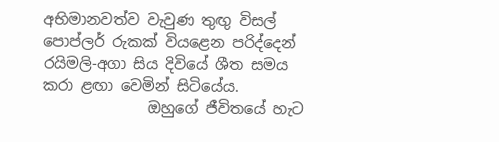අභිමානවත්ව වැවුණ තුඟු විසල් පොප්ලර් රුකක් වියළෙන පරිද්දෙන් රයිමලි-අගා සිය දිවියේ ශීත සමය කරා ළඟා වෙමින් සිටියේය.
              ඔහුගේ ජීවිතයේ හැට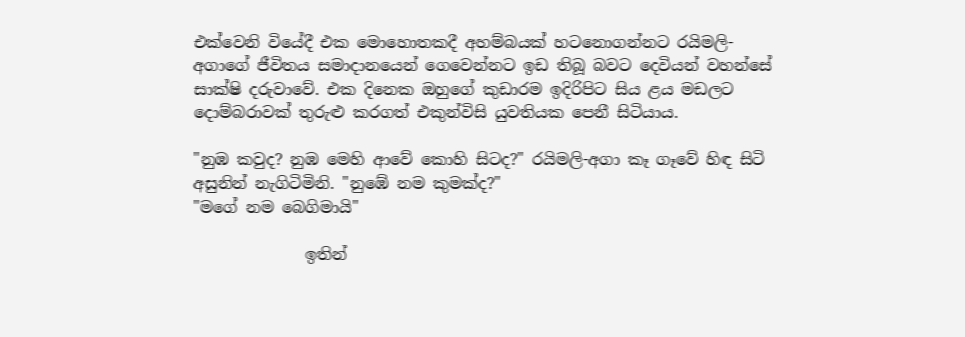එක්වෙනි වියේදී එක මොහොතකදී අහම්බයක් හටනොගන්නට රයිමලි-අගාගේ ජීවිතය සමාදානයෙන් ගෙවෙන්නට ඉඩ තිබූ බවට දෙවියන් වහන්සේ සාක්ෂි දරුවාවේ. එක දිනෙක ඔහුගේ කුඩාරම ඉදිරිපිට සිය ළය මඩලට දොම්බරාවක් තුරුළු කරගත් එකුන්විසි යුවතියක පෙනී සිටියාය.

"නුඹ කවුද? නුඹ මෙහි ආවේ කොහි සිටද?" රයිමලි-අගා කෑ ගෑවේ හිඳ සිටි අසුනින් නැගිටිමිනි. "නුඹේ නම කුමක්ද?"
"මගේ නම බෙගිමායි"

              ඉතින්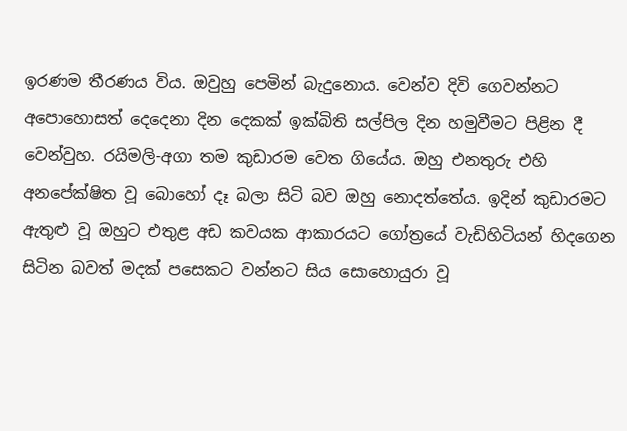ඉරණම තීරණය විය. ඔවුහු පෙමින් බැදුනොය. වෙන්ව දිවි ගෙවන්නට අපොහොසත් දෙදෙනා දින දෙකක් ඉක්බිති සල්පිල දින හමුවීමට පිළින දී වෙන්වුහ. රයිමලි-අගා තම කුඩාරම වෙත ගියේය. ඔහු එනතුරු එහි අනපේක්ෂිත වූ බොහෝ දෑ බලා සිටි බව ඔහු නොදත්තේය. ඉදින් කුඩාරමට ඇතුළු වූ ඔහුට එතුළ අඩ කවයක ආකාරයට ගෝත්‍රයේ වැඩිහිටියන් හිදගෙන සිටින බවත් මදක් පසෙකට වන්නට සිය සොහොයුරා වූ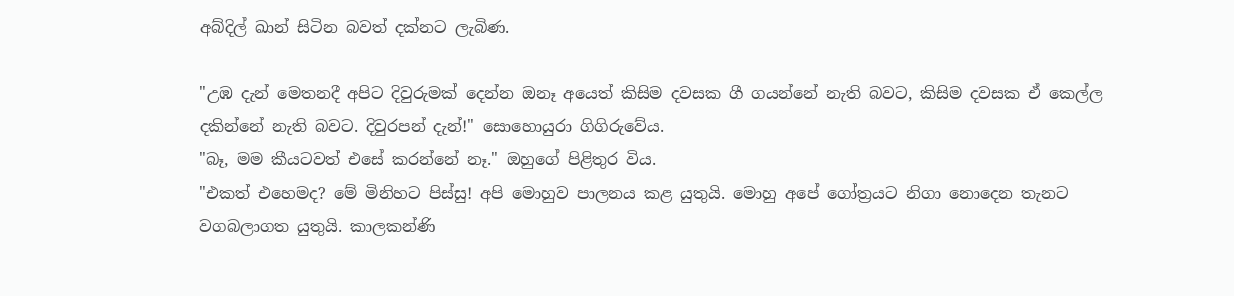අබ්දිල් ඛාන් සිටින බවත් දක්නට ලැබිණ.

"උඹ දැන් මෙතනදී අපිට දිවුරුමක් දෙන්න ඔනෑ අයෙත් කිසිම දවසක ගී ගයන්නේ නැති බවට, කිසිම දවසක ඒ කෙල්ල දකින්නේ නැති බවට. දිවුරපන් දැන්!" සොහොයුරා ගිගිරුවේය.
"බෑ, මම කීයටවත් එසේ කරන්නේ නෑ." ඔහුගේ පිළිතුර විය.
"එකත් එහෙමද? මේ මිනිහට පිස්සු! අපි මොහුව පාලනය කළ යුතුයි. මොහු අපේ ගෝත්‍රයට නිගා නොදෙන තැනට වගබලාගත යුතුයි. කාලකන්ණි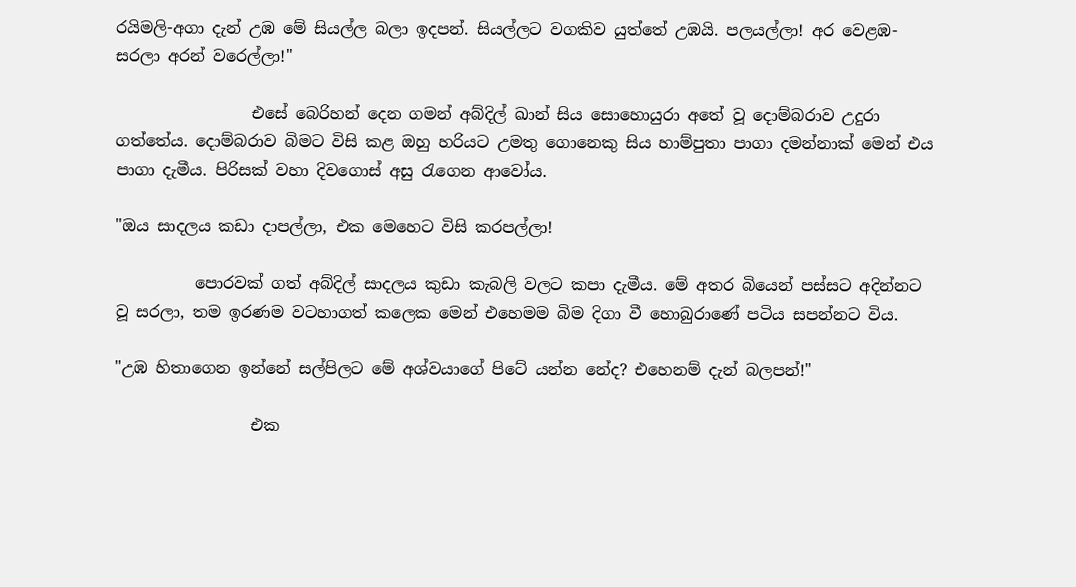රයිමලි-අගා දැන් උඹ මේ සියල්ල බලා ඉදපන්. සියල්ලට වගකිව යුත්තේ උඹයි. පලයල්ලා! අර වෙළඹ-සරලා අරන් වරෙල්ලා!"

                 එසේ බෙරිහන් දෙන ගමන් අබ්දිල් ඛාන් සිය සොහොයුරා අතේ වූ දොම්බරාව උදුරා ගත්තේය. දොම්බරාව බිමට විසි කළ ඔහු හරියට උමතු ගොනෙකු සිය හාම්පුතා පාගා දමන්නාක් මෙන් එය පාගා දැමීය. පිරිසක් වහා දිවගොස් අසු රැගෙන ආවෝය.

"ඔය සාදලය කඩා දාපල්ලා, එක මෙහෙට විසි කරපල්ලා!

          පොරවක් ගත් අබ්දිල් සාදලය කුඩා කැබලි වලට කපා දැමීය. මේ අතර බියෙන් පස්සට අදින්නට වූ සරලා, තම ඉරණම වටහාගත් කලෙක මෙන් එහෙමම බිම දිගා වී හොබුරාණේ පටිය සපන්නට විය.

"උඹ හිතාගෙන ඉන්නේ සල්පිලට මේ අශ්වයාගේ පිටේ යන්න නේද? එහෙනම් දැන් බලපන්!"

                 එක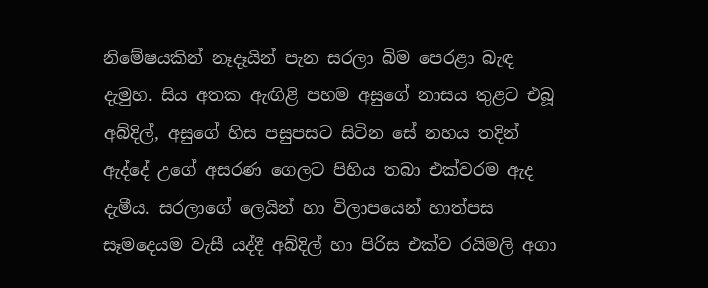නිමේෂයකින් නෑදෑයින් පැන සරලා බිම පෙරළා බැඳ දැමුහ. සිය අතක ඇඟිළි පහම අසුගේ නාසය තුළට එබූ අබ්දිල්, අසුගේ හිස පසුපසට සිටින සේ නහය තදින් ඇද්දේ උගේ අසරණ ගෙලට පිහිය තබා එක්වරම ඇද දැමීය. සරලාගේ ලෙයින් හා විලාපයෙන් හාත්පස සෑමදෙයම වැසී යද්දී අබ්දිල් හා පිරිස එක්ව රයිමලි අගා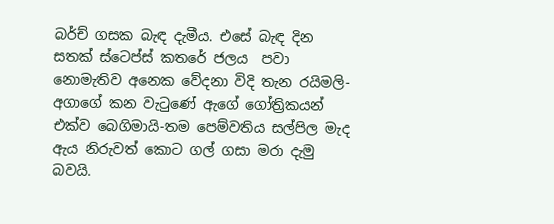බර්ච් ගසක බැඳ දැමීය. එසේ බැඳ දින සතක් ස්ටෙප්ස් කතරේ ජලය  පවා නොමැතිව අනෙක වේදනා විදි තැන රයිමලි-අගාගේ කන වැටුණේ ඇගේ ගෝත්‍රිකයන් එක්ව බෙගිමායි-තම පෙම්වතිය සල්පිල මැද ඇය නිරුවත් කොට ගල් ගසා මරා දැමු බවයි.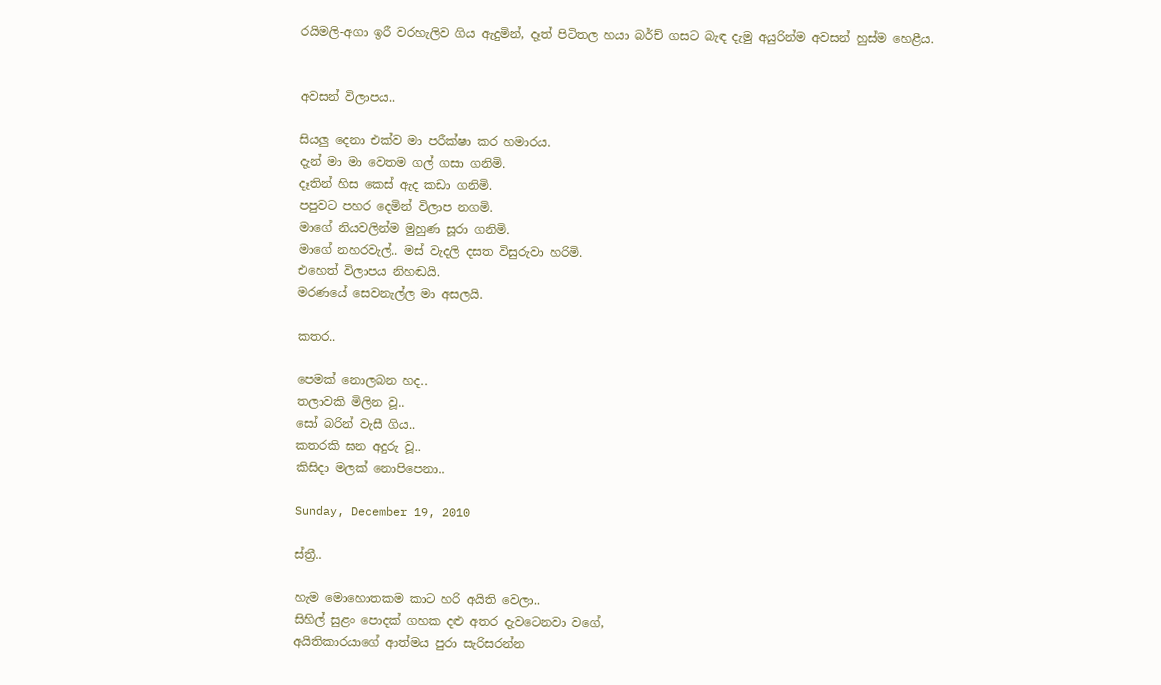රයිමලි-අගා ඉරී වරහැලිව ගිය ඇදුමින්, දෑත් පිටිතල හයා බර්ච් ගසට බැඳ දැමු අයුරින්ම අවසන් හුස්ම හෙළීය.


අවසන් විලාපය..

සියලු දෙනා එක්ව මා පරීක්ෂා කර හමාරය.
දැන් මා මා වෙතම ගල් ගසා ගනිමි.
දෑතින් හිස කෙස් ඇද කඩා ගනිමි.
පපුවට පහර දෙමින් විලාප නගමි.
මාගේ නියවලින්ම මුහුණ සූරා ගනිමි.
මාගේ නහරවැල්.. මස් වැදලි දසත විසුරුවා හරිමි.
එහෙත් විලාපය නිහඬයි.
මරණයේ සෙවනැල්ල මා අසලයි.

කතර..

පෙමක් නොලබන හද..
තලාවකි මිලින වූ..
සෝ බරින් වැසී ගිය..
කතරකි ඝන අදුරු වූ..
කිසිදා මලක් නොපිපෙනා..

Sunday, December 19, 2010

ස්ත්‍රී..

හැම මොහොතකම කාට හරි අයිති වෙලා..
සිහිල් සුළං පොදක් ගහක දළු අතර දැවටෙනවා වගේ,
අයිතිකාරයාගේ ආත්මය පුරා සැරිසරන්න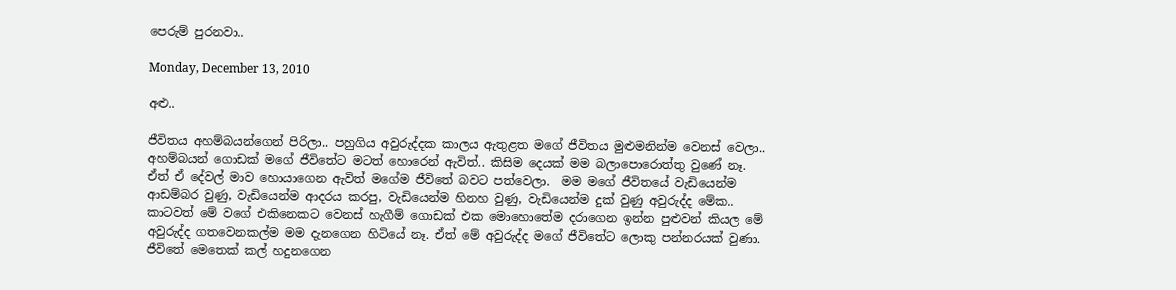පෙරුම් පුරනවා..

Monday, December 13, 2010

අළු..

ජීවිතය අහම්බයන්ගෙන් පිරිලා.. පහුගිය අවුරුද්දක කාලය ඇතුළත මගේ ජීවිතය මුළුමනින්ම වෙනස් වෙලා.. අහම්බයන් ගොඩක් මගේ ජීවිතේට මටත් හොරෙන් ඇවිත්.. කිසිම දෙයක් මම බලාපොරොත්තු වුණේ නෑ. ඒත් ඒ දේවල් මාව හොයාගෙන ඇවිත් මගේම ජීවිතේ බවට පත්වෙලා.  මම මගේ ජීවිතයේ වැඩියෙන්ම ආඩම්බර වුණු, වැඩියෙන්ම ආදරය කරපු, වැඩියෙන්ම හිනහ වුණු, වැඩියෙන්ම දුක් වුණු අවුරුද්ද මේක.. කාටවත් මේ වගේ එකිනෙකට වෙනස් හැගීම් ගොඩක් එක මොහොතේම දරාගෙන ඉන්න පුළුවන් කියල මේ අවුරුද්ද ගතවෙනකල්ම මම දැනගෙන හිටියේ නෑ. ඒත් මේ අවුරුද්ද මගේ ජීවිතේට ලොකු පන්නරයක් වුණා. ජීවිතේ මෙතෙක් කල් හදුනගෙන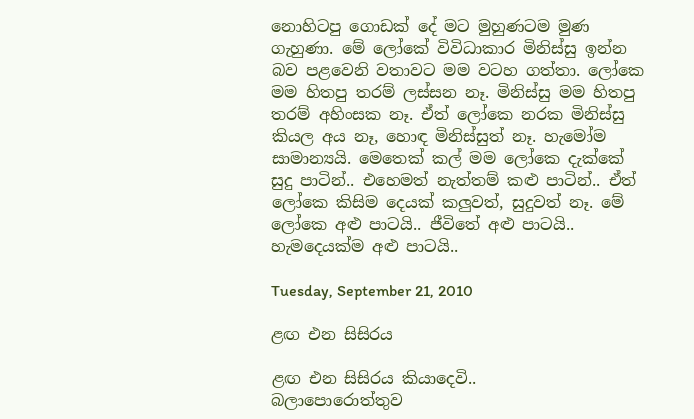නොහිටපු ගොඩක් දේ මට මුහුණටම මුණ ගැහුණා. මේ ලෝකේ විවිධාකාර මිනිස්සු ඉන්න බව පළවෙනි වතාවට මම වටහ ගත්තා. ලෝකෙ මම හිතපු තරම් ලස්සන නෑ. මිනිස්සු මම හිතපු තරම් අහිංසක නෑ. ඒත් ලෝකෙ නරක මිනිස්සු කියල අය නෑ, හොඳ මිනිස්සුත් නෑ. හැමෝම සාමාන්‍යයි. මෙතෙක් කල් මම ලෝකෙ දැක්කේ සුදු පාටින්.. එහෙමත් නැත්තම් කළු පාටින්.. ඒත් ලෝකෙ කිසිම දෙයක් කලුවත්, සුදුවත් නෑ. මේ ලෝකෙ අළු පාටයි.. ජීවිතේ අළු පාටයි.. හැමදෙයක්ම අළු පාටයි..

Tuesday, September 21, 2010

ළඟ එන සිසිරය

ළඟ එන සිසිරය කියාදෙවි..
බලාපොරොත්තුව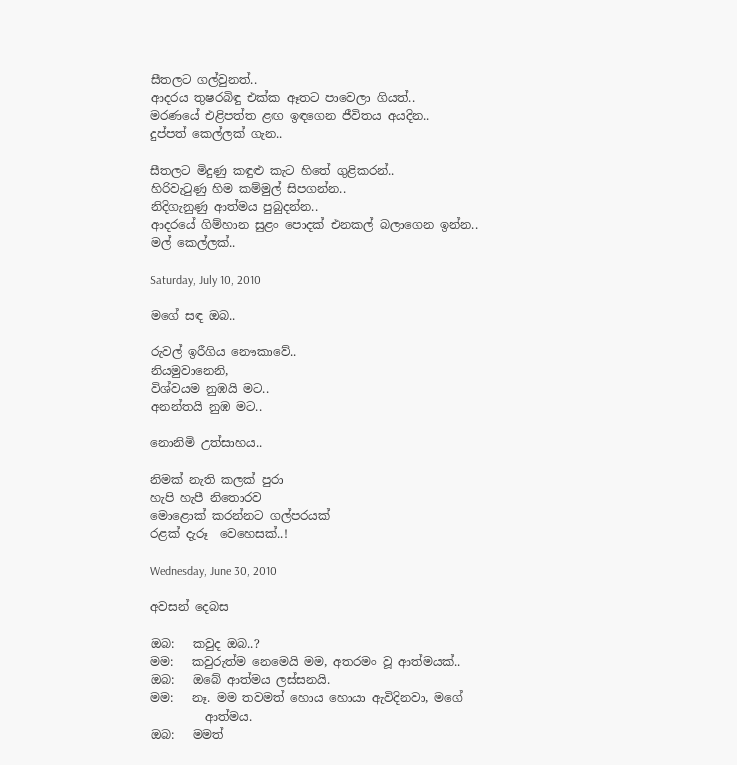සීතලට ගල්වුනත්..
ආදරය තුෂරබිඳු එක්ක ඈතට පාවෙලා ගියත්..
මරණයේ එළිපත්ත ළඟ ඉඳගෙන ජීවිතය අයදින..
දුප්පත් කෙල්ලක් ගැන..

සීතලට මිදුණු කඳුළු කැට හිතේ ගුළිකරන්..
හිරිවැටුණු හිම කම්මුල් සිපගන්න..
නිදිගැනුණු ආත්මය පුබුදන්න..
ආදරයේ ගිම්හාන සුළං පොදක් එනකල් බලාගෙන ඉන්න..
මල් කෙල්ලක්..

Saturday, July 10, 2010

මගේ සඳ ඔබ..

රුවල් ඉරීගිය නෞකාවේ..
නියමුවානෙනි,
විශ්වයම නුඹයි මට..
අනන්තයි නුඹ මට..

නොනිමි උත්සාහය..

නිමක් නැති කලක් පුරා
හැපි හැපී නිතොරව
මොළොක් කරන්නට ගල්පරයක්
රළක් දැරූ  වෙහෙසක්..!

Wednesday, June 30, 2010

අවසන් දෙබස

ඔබ:   කවුද ඔබ..?
මම:   කවුරුත්ම නෙමෙයි මම, අතරමං වූ ආත්මයක්..
ඔබ:   ඔබේ ආත්මය ලස්සනයි.
මම:   නෑ. මම තවමත් හොය හොයා ඇවිදිනවා, මගේ
         ආත්මය.
ඔබ:   මමත්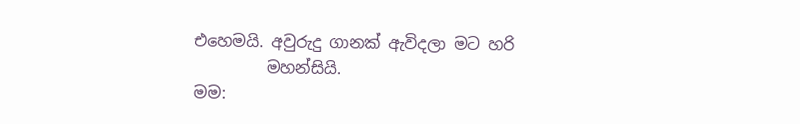එහෙමයි. අවුරුදු ගානක් ඇවිදලා මට හරි
         මහන්සියි.
මම: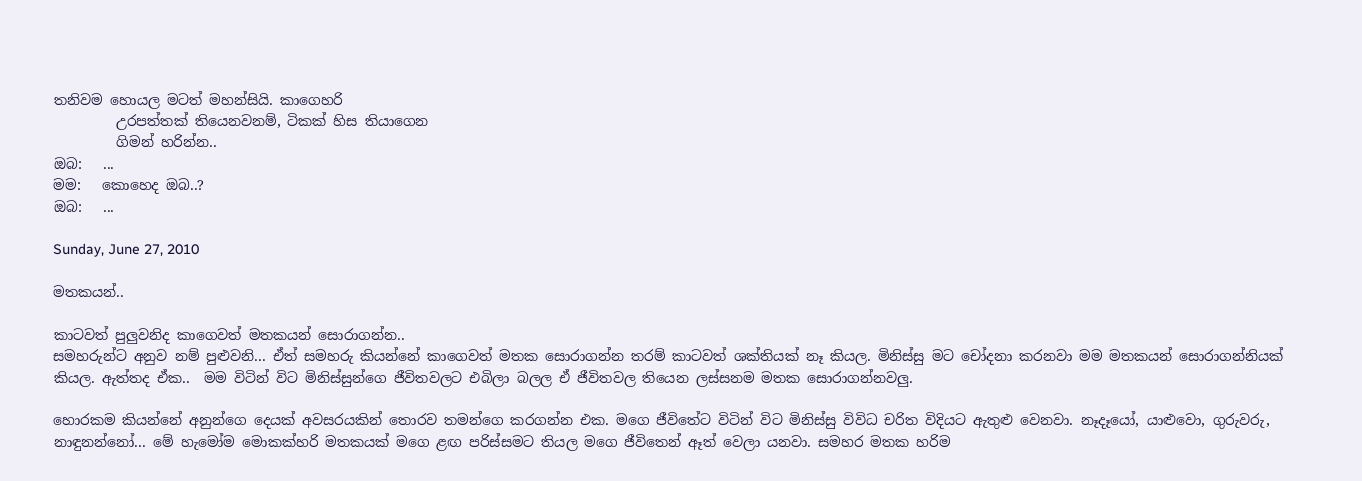තනිවම හොයල මටත් මහන්සියි. කාගෙහරි
         උරපත්තක් තියෙනවනම්, ටිකක් හිස තියාගෙන
         ගිමන් හරින්න..
ඔබ:   ...
මම:   කොහෙද ඔබ..?
ඔබ:   ...

Sunday, June 27, 2010

මතකයන්..

කාටවත් පුලුවනිද කාගෙවත් මතකයන් සොරාගන්න..
සමහරුන්ට අනුව නම් පුළුවනි... ඒත් සමහරු කියන්නේ කාගෙවත් මතක සොරාගන්න තරම් කාටවත් ශක්තියක් නෑ කියල. මිනිස්සු මට චෝදනා කරනවා මම මතකයන් සොරාගන්නියක් කියල. ඇත්තද ඒක..  මම විටින් විට මිනිස්සුන්ගෙ ජීවිතවලට එබිලා බලල ඒ ජීවිතවල තියෙන ලස්සනම මතක සොරාගන්නවලු.

හොරකම කියන්නේ අනුන්ගෙ දෙයක් අවසරයකින් තොරව තමන්ගෙ කරගන්න එක. මගෙ ජීවිතේට විටින් විට මිනිස්සු විවිධ චරිත විදියට ඇතුළු වෙනවා. නෑදෑයෝ, යාළුවො, ගුරුවරු, නාඳුනන්නෝ... මේ හැමෝම මොකක්හරි මතකයක් මගෙ ළඟ පරිස්සමට තියල මගෙ ජීවිතෙන් ඈත් වෙලා යනවා. සමහර මතක හ‍රිම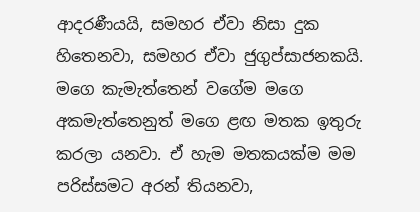ආදරණීයයි, සමහර ඒවා නිසා දුක හිතෙනවා, සමහර ඒවා ජුගුප්සාජනකයි. මගෙ කැමැත්තෙන් වගේම මගෙ අකමැත්තෙනුත් මගෙ ළඟ මතක ඉතුරු කරලා යනවා. ඒ හැම මතකයක්ම මම පරිස්සමට අරන් තියනවා,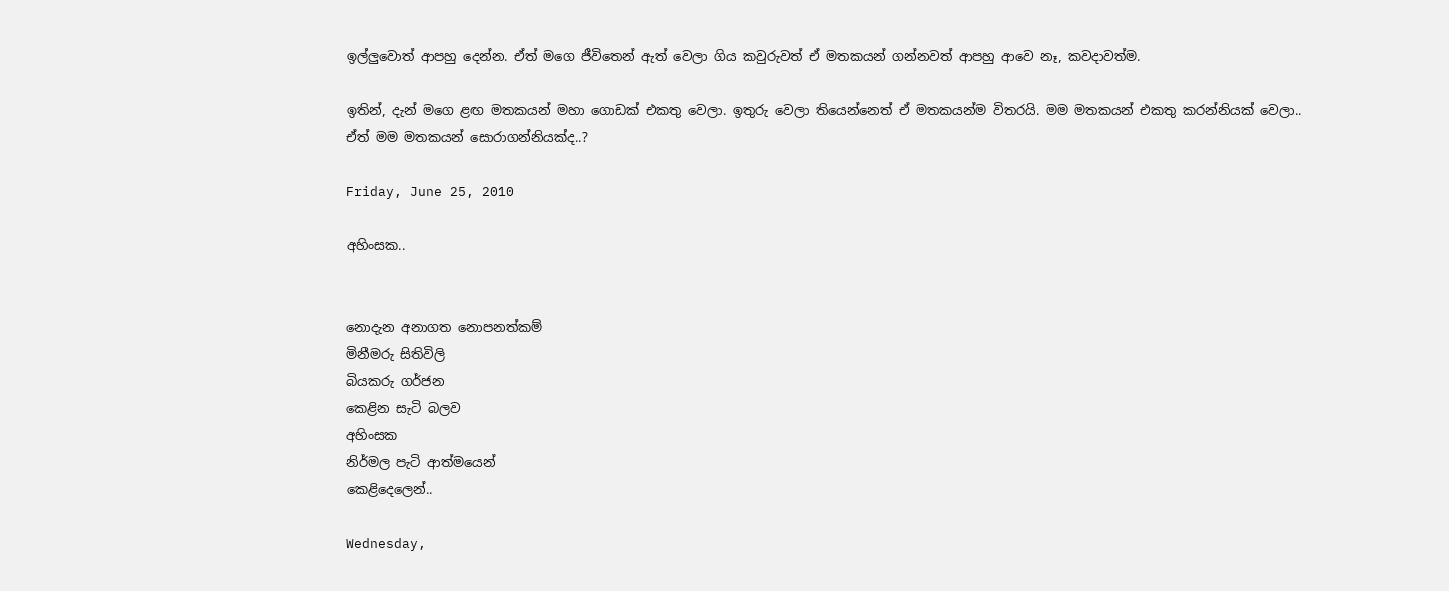ඉල්ලුවොත් ආපහු දෙන්න. ඒත් මගෙ ජීවිතෙන් ඇත් වෙලා ගිය කවුරුවත් ඒ මතකයන් ගන්නවත් ආපහු ආවෙ නෑ, කවදාවත්ම.

ඉතින්, දැන් මගෙ ළඟ මතකයන් මහා ගොඩක් එකතු වෙලා. ඉතුරු වෙලා තියෙන්නෙත් ඒ මතකයන්ම විතරයි. මම මතකයන් එකතු කරන්නියක් වෙලා..
ඒත් මම මතකයන් සොරාගන්නියක්ද..?

Friday, June 25, 2010

අහිංසක..


නොදැන අනාගත නොපනත්කම්
මිනීමරු සිතිවිලි
බියකරු ගර්ජන
කෙළින සැටි බලව
අහිංසක
නිර්මල පැටි ආත්මයෙන්
කෙළිදෙලෙන්..

Wednesday,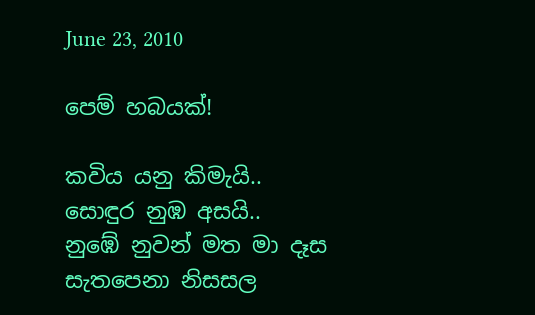June 23, 2010

පෙම් හබයක්!

කවිය යනු කිමැයි..
සොඳුර නුඹ අසයි..
නුඹේ නුවන් මත මා දෑස සැතපෙනා නිසසල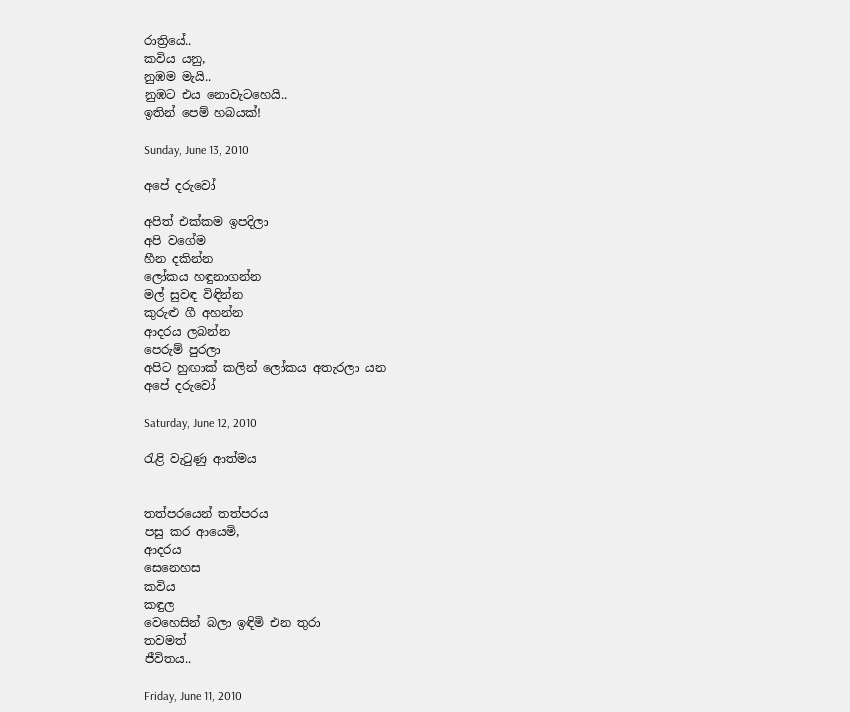රාත්‍රියේ..
කවිය යනු,
නුඹම මැයි..
නුඹට එය නොවැටහෙයි..
ඉතින් පෙම් හබයක්!

Sunday, June 13, 2010

අපේ දරුවෝ

අපිත් එක්කම ඉපදිලා
අපි වගේම
හීන දකින්න
ලෝකය හඳුනාගන්න
මල් සුවඳ විඳින්න
කුරුළු ගී අහන්න
ආදරය ලබන්න
පෙරුම් පුරලා
අපිට හුඟාක් කලින් ලෝකය අතැරලා යන
අපේ දරුවෝ

Saturday, June 12, 2010

රැළි වැටුණු ආත්මය


තත්පරයෙන් තත්පරය
පසු කර ආයෙමි,
ආදරය
සෙනෙහස
කවිය
කඳුල
වෙහෙසින් බලා ඉඳිමි එන තුරා
තවමත්
ජීවිතය..

Friday, June 11, 2010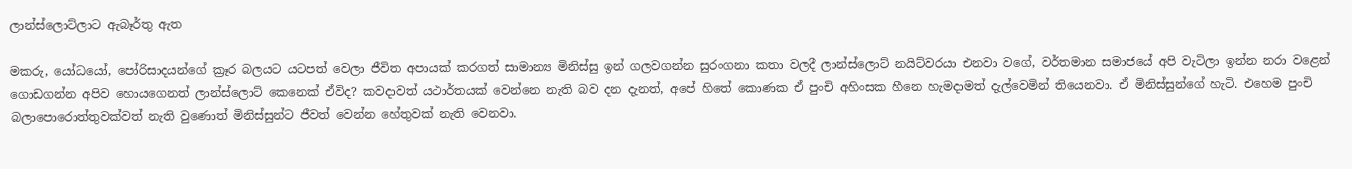ලාන්ස්ලොට්ලාට ඇබෑර්තු ඇත

මකරු, යෝධයෝ, පෝරිසාදයන්ගේ ක්‍රෑර බලයට යටපත් වෙලා ජීවිත අපායක් කරගත් සාමාන්‍ය මිනිස්සු ඉන් ගලවගන්න සුරංගනා කතා වලදී ලාන්ස්ලොට් නයිට්වරයා එනවා වගේ, වර්තමාන සමාජයේ අපි වැටිලා ඉන්න නරා වළෙන් ගොඩගන්න අපිව හොයගෙනත් ලාන්ස්ලොට් කෙනෙක් ඒවිද? කවදාවත් යථාර්තයක් වෙන්නෙ නැති බව දන දැනත්, අපේ හිතේ කොණක ඒ පුංචි අහිංසක හීනෙ හැමදාමත් දැල්වෙමින් තියෙනවා. ඒ මිනිස්සුන්ගේ හැටි. එහෙම පුංචි බලාපොරොත්තුවක්වත් නැති වුණොත් මිනිස්සුන්ට ජීවත් වෙන්න හේතුවක් නැති වෙනවා.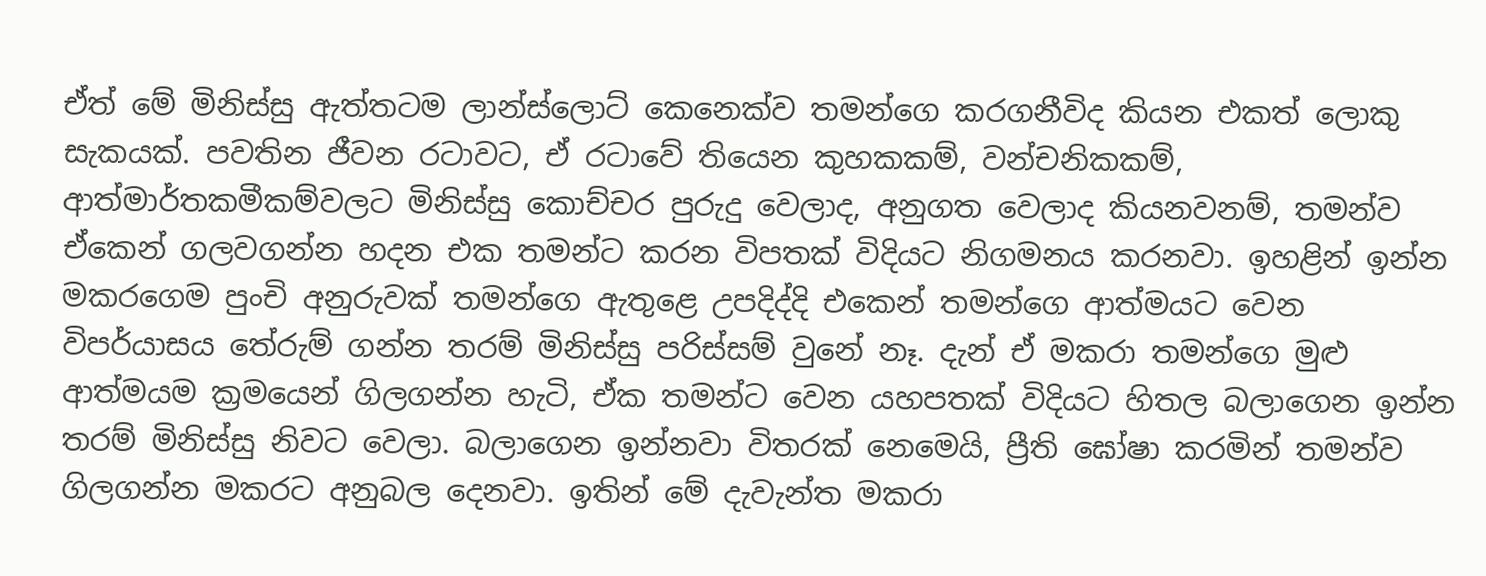ඒත් මේ මිනිස්සු ඇත්තටම ලාන්ස්ලොට් කෙනෙක්ව තමන්ගෙ කරගනීවිද කියන එකත් ලොකු සැකයක්. පවතින ජීවන රටාවට, ඒ රටාවේ තියෙන කුහකකම්, වන්චනිකකම්, ආත්මාර්තකමීකම්වලට මිනිස්සු කොච්චර පුරුදු වෙලාද, අනුගත වෙලාද කියනවනම්, තමන්ව ඒකෙන් ගලවගන්න හදන එක තමන්ට කරන විපතක් විදියට නිගමනය කරනවා. ඉහළින් ඉන්න මකරගෙම පුංචි අනුරුවක් තමන්ගෙ ඇතුළෙ උපදිද්දි එකෙන් තමන්ගෙ ආත්මයට වෙන විපර්යාසය තේරුම් ගන්න තරම් මිනිස්සු පරිස්සම් වුනේ නෑ. දැන් ඒ මකරා තමන්ගෙ මුළු ආත්මයම ක්‍රමයෙන් ගිලගන්න හැටි, ඒක තමන්ට වෙන යහපතක් විදියට හිතල බලාගෙන ඉන්න තරම් මිනිස්සු නිවට වෙලා. බලාගෙන ඉන්නවා විතරක් නෙමෙයි, ප්‍රීති ඝෝෂා කරමින් තමන්ව ගිලගන්න මකරට අනුබල දෙනවා. ඉතින් මේ දැවැන්ත මකරා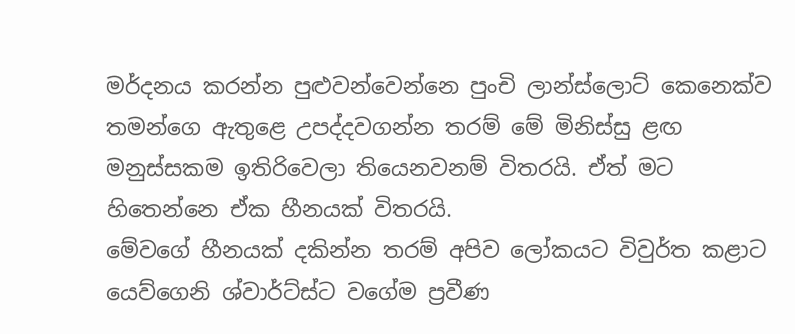මර්දනය කරන්න පුළුවන්වෙන්නෙ පුංචි ලාන්ස්ලොට් කෙනෙක්ව තමන්ගෙ ඇතුළෙ උපද්දවගන්න තරම් මේ මිනිස්සු ළඟ මනුස්සකම ඉතිරිවෙලා තියෙනවනම් විතරයි. ඒත් මට හිතෙන්නෙ ඒක හීනයක් විතරයි.
මේවගේ හීනයක් දකින්න තරම් අපිව ලෝකයට විවුර්ත කළාට යෙව්ගෙනි ශ්වාර්ට්ස්ට වගේම ප්‍රවීණ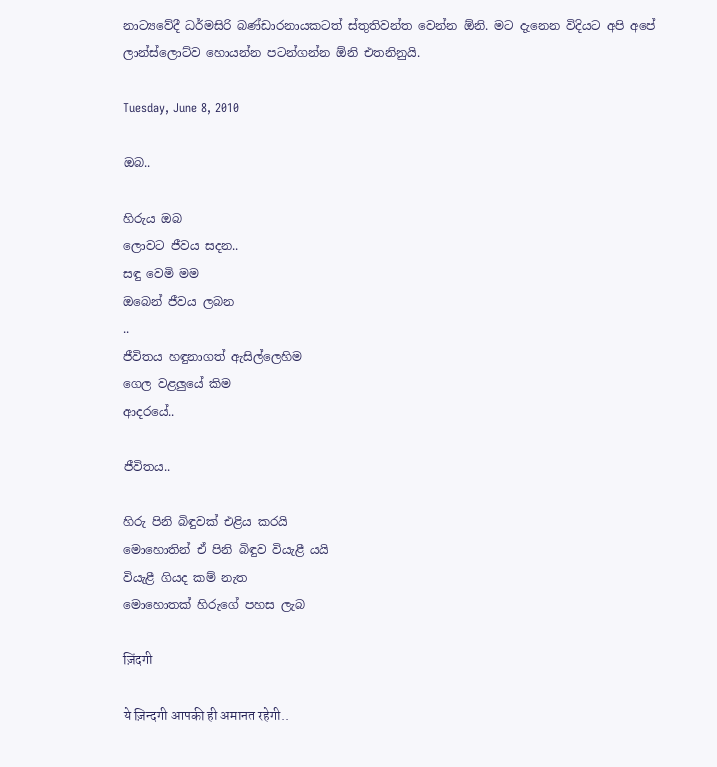නාට්‍යවේදී ධර්මසිරි බණ්ඩාරනායකටත් ස්තුතිවන්ත වෙන්න ඕනි. මට දැනෙන විදියට අපි අපේ ලාන්ස්ලොට්ව හොයන්න පටන්ගන්න ඕනි එතනිනුයි.

Tuesday, June 8, 2010

ඔබ..

හිරුය ඔබ
ලොවට ජීවය සදන..
සඳු වෙමි මම
ඔබෙන් ජීවය ලබන
..
ජීවිතය හඳුනාගත් ඇසිල්ලෙහිම
ගෙල වළලුයේ කිම
ආදරයේ..

ජීවිතය..

හිරු පිනි බිඳුවක් එළිය කරයි
මොහොතින් ඒ පිනි බිඳුව වියැළී යයි
වියැළී ගියද කම් නැත
මොහොතක් හිරුගේ පහස ලැබ

ज़िंदगी

ये ज़िन्दगी आपकी ही अमानत रहेगी..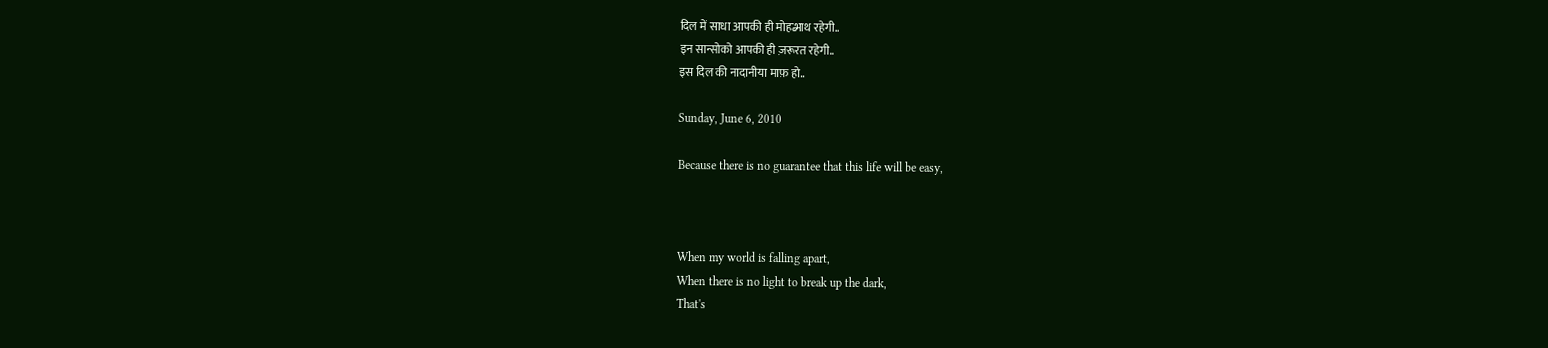दिल में साधा आपकी ही मोहब्भाथ रहेगी..
इन सान्सोको आपकी ही ज़रूरत रहेगी..
इस दिल की नादानीया माफ़ हो..

Sunday, June 6, 2010

Because there is no guarantee that this life will be easy,



When my world is falling apart,
When there is no light to break up the dark,
That's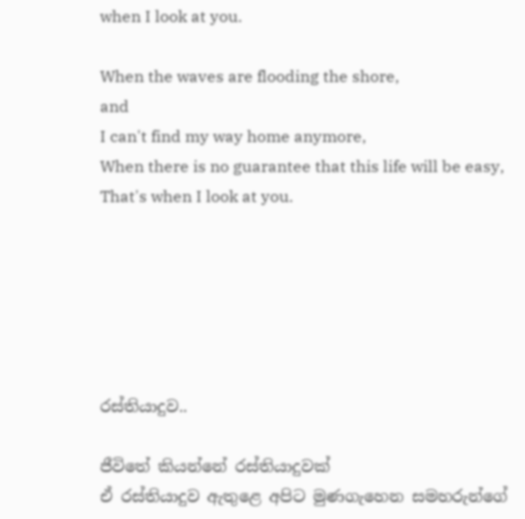when I look at you.

When the waves are flooding the shore,
and
I can't find my way home anymore,
When there is no guarantee that this life will be easy,
That's when I look at you.






රස්තියාදුව..

ජීවිතේ කියන්නේ රස්තියාදුවක්
ඒ රස්තියාදුව ඇතුළෙ අපිට මුණගැහෙන සමහරුන්ගේ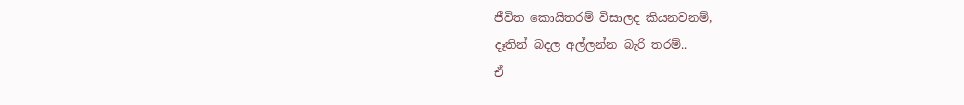ජීවිත කොයිතරම් විසාලද කියනවනම්,
දෑතින් බදල අල්ලන්න බැරි තරම්..
ඒ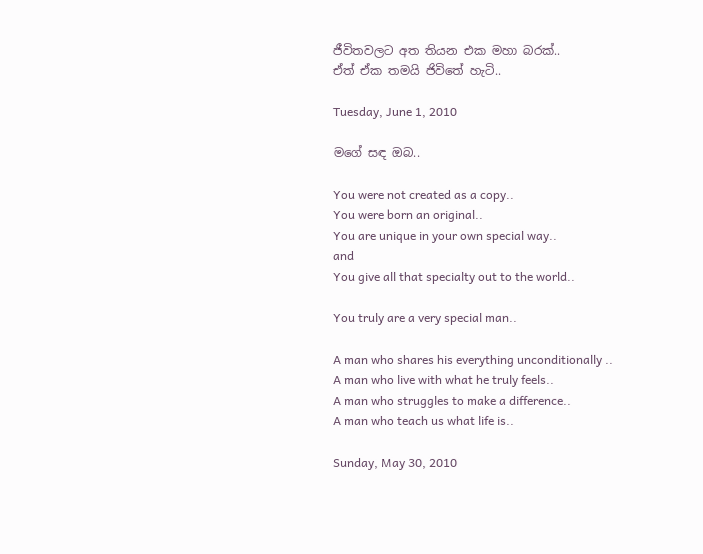ජීවිතවලට අත තියන එක මහා බරක්..
ඒත් ඒක තමයි ජිවිතේ හැටි..

Tuesday, June 1, 2010

මගේ සඳ ඔබ..

You were not created as a copy..
You were born an original..
You are unique in your own special way..
and
You give all that specialty out to the world..

You truly are a very special man..

A man who shares his everything unconditionally ..
A man who live with what he truly feels..
A man who struggles to make a difference..
A man who teach us what life is..

Sunday, May 30, 2010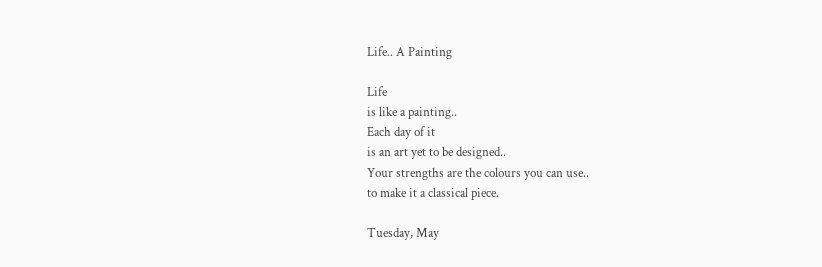Life.. A Painting

Life
is like a painting..
Each day of it
is an art yet to be designed..
Your strengths are the colours you can use..
to make it a classical piece.

Tuesday, May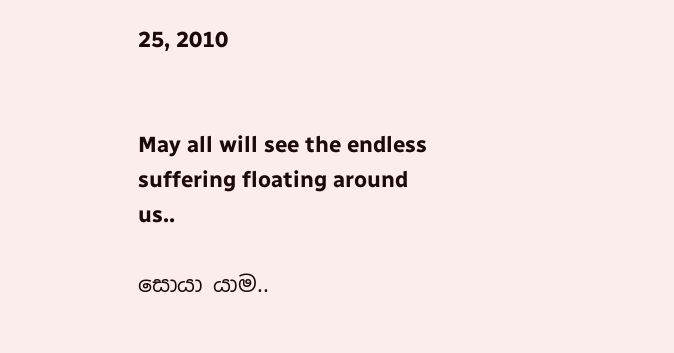25, 2010


May all will see the endless suffering floating around us..

සොයා යාම..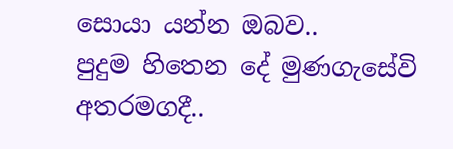සොයා යන්න ඔබව..
පුදුම හිතෙන දේ මුණගැසේවි අතරමගදී..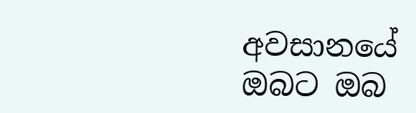අවසානයේ
ඔබට ඔබ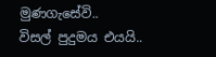මුණගැසේවි..
විසල් පුදුමය එයයි..